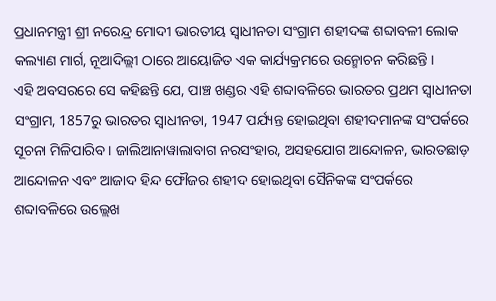ପ୍ରଧାନମନ୍ତ୍ରୀ ଶ୍ରୀ ନରେନ୍ଦ୍ର ମୋଦୀ ଭାରତୀୟ ସ୍ୱାଧୀନତା ସଂଗ୍ରାମ ଶହୀଦଙ୍କ ଶବ୍ଦାବଳୀ ଲୋକ କଲ୍ୟାଣ ମାର୍ଗ, ନୂଆଦିଲ୍ଲୀ ଠାରେ ଆୟୋଜିତ ଏକ କାର୍ଯ୍ୟକ୍ରମରେ ଉନ୍ମୋଚନ କରିଛନ୍ତି ।
ଏହି ଅବସରରେ ସେ କହିଛନ୍ତି ଯେ, ପାଞ୍ଚ ଖଣ୍ଡର ଏହି ଶବ୍ଦାବଳିରେ ଭାରତର ପ୍ରଥମ ସ୍ୱାଧୀନତା ସଂଗ୍ରାମ, 1857ରୁ ଭାରତର ସ୍ୱାଧୀନତା, 1947 ପର୍ଯ୍ୟନ୍ତ ହୋଇଥିବା ଶହୀଦମାନଙ୍କ ସଂପର୍କରେ ସୂଚନା ମିଳିପାରିବ । ଜାଲିଆନାୱାଲାବାଗ ନରସଂହାର, ଅସହଯୋଗ ଆନ୍ଦୋଳନ, ଭାରତଛାଡ଼ ଆନ୍ଦୋଳନ ଏବଂ ଆଜାଦ ହିନ୍ଦ ଫୌଜର ଶହୀଦ ହୋଇଥିବା ସୈନିକଙ୍କ ସଂପର୍କରେ ଶବ୍ଦାବଳିରେ ଉଲ୍ଲେଖ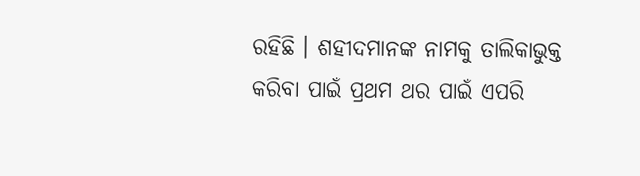ରହିଛି । ଶହୀଦମାନଙ୍କ ନାମକୁ ତାଲିକାଭୁକ୍ତ କରିବା ପାଇଁ ପ୍ରଥମ ଥର ପାଇଁ ଏପରି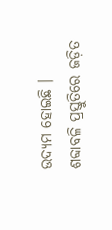ଉଦ୍ୟମ ହୋଇଛି । ଶବ୍ଦାବଳି ପ୍ରସ୍ତୁତିରେ ଜଡ଼ିତ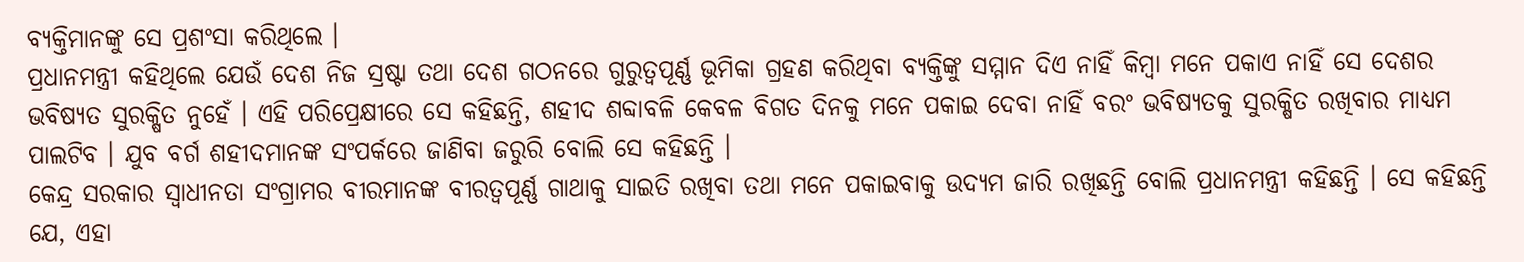ବ୍ୟକ୍ତିମାନଙ୍କୁ ସେ ପ୍ରଶଂସା କରିଥିଲେ ।
ପ୍ରଧାନମନ୍ତ୍ରୀ କହିଥିଲେ ଯେଉଁ ଦେଶ ନିଜ ସ୍ରଷ୍ଟା ତଥା ଦେଶ ଗଠନରେ ଗୁରୁତ୍ୱପୂର୍ଣ୍ଣ ଭୂମିକା ଗ୍ରହଣ କରିଥିବା ବ୍ୟକ୍ତିଙ୍କୁ ସମ୍ମାନ ଦିଏ ନାହିଁ କିମ୍ବା ମନେ ପକାଏ ନାହିଁ ସେ ଦେଶର ଭବିଷ୍ୟତ ସୁରକ୍ଷିତ ନୁହେଁ । ଏହି ପରିପ୍ରେକ୍ଷୀରେ ସେ କହିଛନ୍ତି, ଶହୀଦ ଶବ୍ଦାବଳି କେବଳ ବିଗତ ଦିନକୁ ମନେ ପକାଇ ଦେବା ନାହିଁ ବରଂ ଭବିଷ୍ୟତକୁ ସୁରକ୍ଷିତ ରଖିବାର ମାଧ୍ୟମ ପାଲଟିବ । ଯୁବ ବର୍ଗ ଶହୀଦମାନଙ୍କ ସଂପର୍କରେ ଜାଣିବା ଜରୁରି ବୋଲି ସେ କହିଛନ୍ତି ।
କେନ୍ଦ୍ର ସରକାର ସ୍ୱାଧୀନତା ସଂଗ୍ରାମର ବୀରମାନଙ୍କ ବୀରତ୍ୱପୂର୍ଣ୍ଣ ଗାଥାକୁ ସାଇତି ରଖିବା ତଥା ମନେ ପକାଇବାକୁ ଉଦ୍ୟମ ଜାରି ରଖିଛନ୍ତି ବୋଲି ପ୍ରଧାନମନ୍ତ୍ରୀ କହିଛନ୍ତି । ସେ କହିଛନ୍ତି ଯେ, ଏହା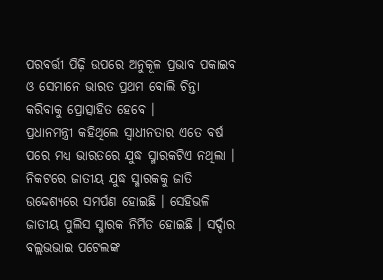ପରବର୍ତ୍ତୀ ପିଢ଼ି ଉପରେ ଅନୁକୂଳ ପ୍ରଭାବ ପକାଇବ ଓ ସେମାନେ ଭାରତ ପ୍ରଥମ ବୋଲି ଚିନ୍ତା କରିବାକୁ ପ୍ରୋତ୍ସାହିତ ହେବେ ।
ପ୍ରଧାନମନ୍ତ୍ରୀ କହିଥିଲେ ସ୍ୱାଧୀନତାର ଏତେ ବର୍ଷ ପରେ ମଧ୍ୟ ଭାରତରେ ଯୁଦ୍ଧ ସ୍ମାରକଟିଏ ନଥିଲା । ନିକଟରେ ଜାତୀୟ ଯୁଦ୍ଧ ସ୍ମାରକକୁ ଜାତି ଉଦ୍ଦେଶ୍ୟରେ ସମର୍ପଣ ହୋଇଛି । ସେହିଭଳି ଜାତୀୟ ପୁଲିସ ସ୍ମାରକ ନିର୍ମିତ ହୋଇଛି । ସର୍ଦ୍ଦାର ବଲ୍ଲଭଭାଇ ପଟେଲଙ୍କ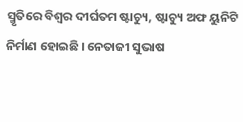ସ୍ମୃତିରେ ବିଶ୍ୱର ଦୀର୍ଘତମ ଷ୍ଟାଚ୍ୟୁ, ଷ୍ଟାଚ୍ୟୁ ଅଫ ୟୁନିଟି ନିର୍ମାଣ ହୋଇଛି । ନେତାଜୀ ସୁଭାଷ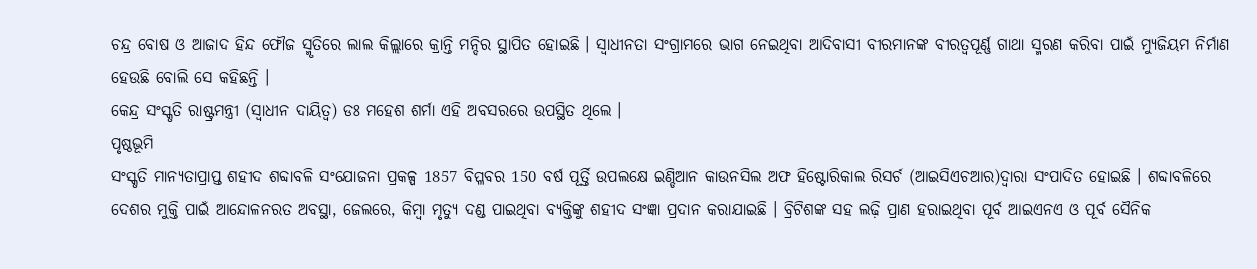ଚନ୍ଦ୍ର ବୋଷ ଓ ଆଜାଦ ହିନ୍ଦ ଫୌଜ ସ୍ମୃତିରେ ଲାଲ କିଲ୍ଲାରେ କ୍ରାନ୍ତି ମନ୍ଦିର ସ୍ଥାପିତ ହୋଇଛି । ସ୍ୱାଧୀନତା ସଂଗ୍ରାମରେ ଭାଗ ନେଇଥିବା ଆଦିବାସୀ ବୀରମାନଙ୍କ ବୀରତ୍ୱପୂର୍ଣ୍ଣ ଗାଥା ସ୍ମରଣ କରିବା ପାଇଁ ମ୍ୟୁଜିୟମ ନିର୍ମାଣ ହେଉଛି ବୋଲି ସେ କହିଛନ୍ତି ।
କେନ୍ଦ୍ର ସଂସ୍କୃତି ରାଷ୍ଟ୍ରମନ୍ତ୍ରୀ (ସ୍ୱାଧୀନ ଦାୟିତ୍ୱ) ଡଃ ମହେଶ ଶର୍ମା ଏହି ଅବସରରେ ଉପସ୍ଥିତ ଥିଲେ ।
ପୃଷ୍ଠଭୂମି
ସଂସ୍କୃତି ମାନ୍ୟତାପ୍ରାପ୍ତ ଶହୀଦ ଶବ୍ଦାବଳି ସଂଯୋଜନା ପ୍ରକଳ୍ପ 1857 ବିପ୍ଳବର 150 ବର୍ଷ ପୂର୍ତ୍ତି ଉପଲକ୍ଷେ ଇଣ୍ଡିଆନ କାଉନସିଲ ଅଫ ହିଷ୍ଟୋରିକାଲ ରିସର୍ଚ (ଆଇସିଏଚଆର)ଦ୍ୱାରା ସଂପାଦିତ ହୋଇଛି । ଶବ୍ଦାବଳିରେ ଦେଶର ମୁକ୍ତି ପାଇଁ ଆନ୍ଦୋଳନରତ ଅବସ୍ଥା, ଜେଲରେ, କିମ୍ବା ମୃତ୍ୟୁ ଦଣ୍ଡ ପାଇଥିବା ବ୍ୟକ୍ତିଙ୍କୁ ଶହୀଦ ସଂଜ୍ଞା ପ୍ରଦାନ କରାଯାଇଛି । ବ୍ରିଟିଶଙ୍କ ସହ ଲଢ଼ି ପ୍ରାଣ ହରାଇଥିବା ପୂର୍ବ ଆଇଏନଏ ଓ ପୂର୍ବ ସୈନିକ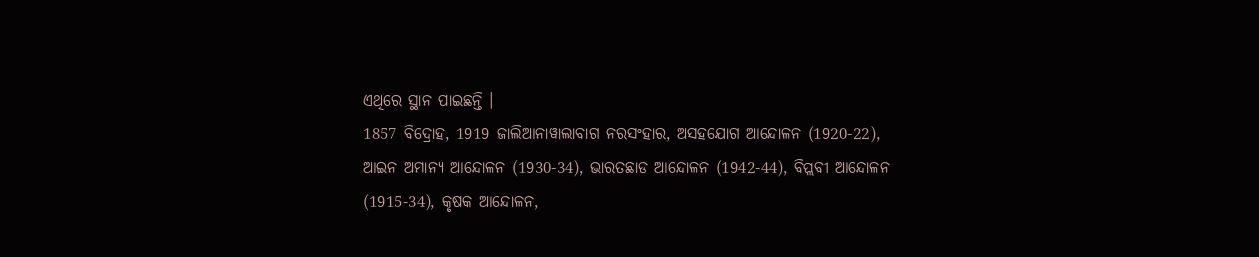ଏଥିରେ ସ୍ଥାନ ପାଇଛନ୍ତି ।
1857 ବିଦ୍ରୋହ, 1919 ଜାଲିଆନାୱାଲାବାଗ ନରସଂହାର, ଅସହଯୋଗ ଆନ୍ଦୋଳନ (1920-22), ଆଇନ ଅମାନ୍ୟ ଆନ୍ଦୋଳନ (1930-34), ଭାରତଛାଡ ଆନ୍ଦୋଳନ (1942-44), ବିପ୍ଲବୀ ଆନ୍ଦୋଳନ (1915-34), କୃଷକ ଆନ୍ଦୋଳନ,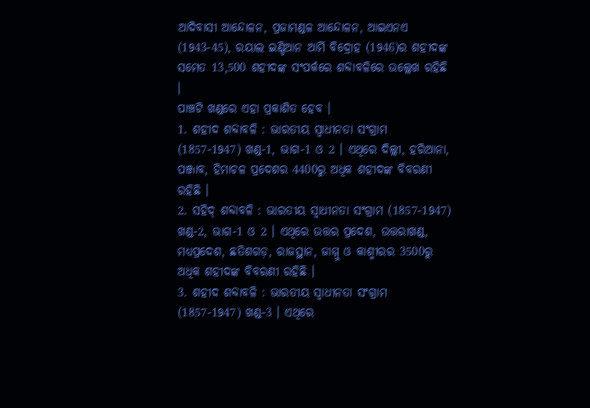ଆଦିବାସୀ ଆନ୍ଦୋଳନ, ପ୍ରଜାମଣ୍ଡଳ ଆନ୍ଦୋଳନ, ଆଇଏନଏ (1943-45), ରୟାଲ ଇଣ୍ଡିଆନ ଆର୍ମି ବିଦ୍ରୋହ (1946)ର ଶହୀଦଙ୍କ ସମେତ 13,500 ଶହୀଦଙ୍କ ସଂପର୍କରେ ଶବ୍ଦାବଳିରେ ଉଲ୍ଲେଖ ରହିଛି ।
ପାଞ୍ଚଟି ଖଣ୍ଡରେ ଏହା ପ୍ରକାଶିତ ହେବ ।
1. ଶହୀଦ ଶବ୍ଦାବଳି : ଭାରତୀୟ ସ୍ୱାଧୀନତା ସଂଗ୍ରାମ (1857-1947) ଖଣ୍ଡ-1, ଭାଗ-1 ଓ 2 । ଏଥିରେ ଦିଲ୍ଲୀ, ହରିଆନା, ପଞ୍ଜାବ, ହିମାଚଳ ପ୍ରଦେଶର 4400ରୁ ଅଧିକ ଶହୀଦଙ୍କ ବିବରଣୀ ରହିଛି ।
2. ସହିଦ୍ ଶବ୍ଦାବଳି : ଭାରତୀୟ ସ୍ୱାଧୀନତା ସଂଗ୍ରାମ (1857-1947) ଖଣ୍ଡ-2, ଭାଗ-1 ଓ 2 । ଏଥିରେ ଉତ୍ତର ପ୍ରଦେଶ, ଉତ୍ତରାଖଣ୍ଡ, ମଧ୍ୟପ୍ରଦେଶ, ଛତିଶଗଡ଼, ରାଜସ୍ଥାନ, ଜାମ୍ମୁ ଓ କାଶ୍ମୀରର 3500ରୁ ଅଧିକ ଶହୀଦଙ୍କ ବିବରଣୀ ରହିଛି ।
3. ଶହୀଦ ଶବ୍ଦାବଳି : ଭାରତୀୟ ସ୍ୱାଧୀନତା ସଂଗ୍ରାମ (1857-1947) ଖଣ୍ଡ-3 । ଏଥିରେ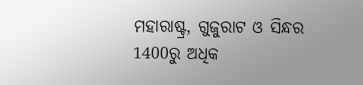ମହାରାଷ୍ଟ୍ର, ଗୁଜୁରାଟ ଓ ସିନ୍ଧର 1400ରୁ ଅଧିକ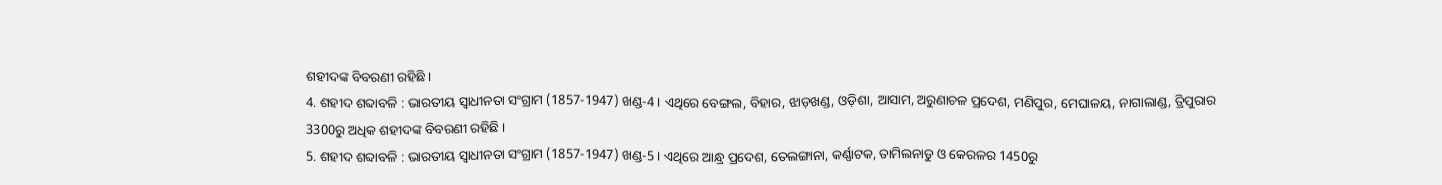ଶହୀଦଙ୍କ ବିବରଣୀ ରହିଛି ।
4. ଶହୀଦ ଶବ୍ଦାବଳି : ଭାରତୀୟ ସ୍ୱାଧୀନତା ସଂଗ୍ରାମ (1857-1947) ଖଣ୍ଡ-4 । ଏଥିରେ ବେଙ୍ଗଲ, ବିହାର, ଝାଡ଼ଖଣ୍ଡ, ଓଡ଼ିଶା, ଆସାମ, ଅରୁଣାଚଳ ପ୍ରଦେଶ, ମଣିପୁର, ମେଘାଳୟ, ନାଗାଲାଣ୍ଡ, ତ୍ରିପୁରାର 3300ରୁ ଅଧିକ ଶହୀଦଙ୍କ ବିବରଣୀ ରହିଛି ।
5. ଶହୀଦ ଶବ୍ଦାବଳି : ଭାରତୀୟ ସ୍ୱାଧୀନତା ସଂଗ୍ରାମ (1857-1947) ଖଣ୍ଡ-5 । ଏଥିରେ ଆନ୍ଧ୍ର ପ୍ରଦେଶ, ତେଲଙ୍ଗାନା, କର୍ଣ୍ଣାଟକ, ତାମିଲନାଡୁ ଓ କେରଳର 1450ରୁ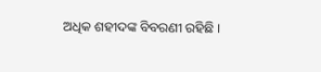ଅଧିକ ଶହୀଦଙ୍କ ବିବରଣୀ ରହିଛି ।